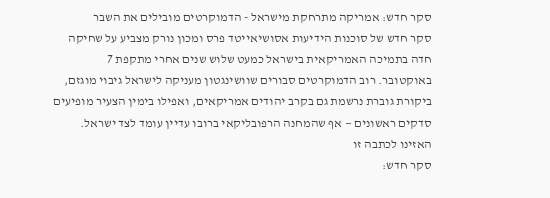סקר חדש: אמריקה מתרחקת מישראל - הדמוקרטים מובילים את השבר
סקר חדש של סוכנות הידיעות אסושיאייטד פרס ומכון נורק מצביע על שחיקה חדה בתמיכה האמריקאית בישראל כמעט שלוש שנים אחרי מתקפת 7 באוקטובר. רוב הדמוקרטים סבורים שוושינגטון מעניקה לישראל גיבוי מוגזם, ביקורת גוברת נרשמת גם בקרב יהודים אמריקאים, ואפילו בימין הצעיר מופיעים סדקים ראשונים — אף שהמחנה הרפובליקאי ברובו עדיין עומד לצד ישראל.
האזינו לכתבה זו
סקר חדש: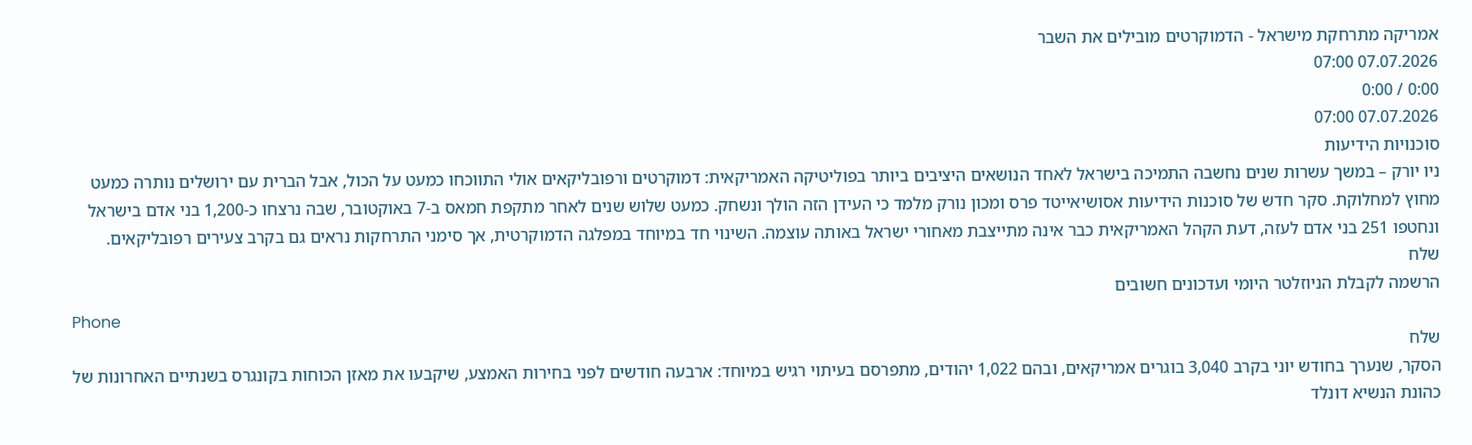אמריקה מתרחקת מישראל - הדמוקרטים מובילים את השבר
07.07.2026 07:00
0:00 / 0:00
07.07.2026 07:00
סוכנויות הידיעות
ניו יורק – במשך עשרות שנים נחשבה התמיכה בישראל לאחד הנושאים היציבים ביותר בפוליטיקה האמריקאית: דמוקרטים ורפובליקאים אולי התווכחו כמעט על הכול, אבל הברית עם ירושלים נותרה כמעט מחוץ למחלוקת. סקר חדש של סוכנות הידיעות אסושיאייטד פרס ומכון נורק מלמד כי העידן הזה הולך ונשחק. כמעט שלוש שנים לאחר מתקפת חמאס ב-7 באוקטובר, שבה נרצחו כ-1,200 בני אדם בישראל ונחטפו 251 בני אדם לעזה, דעת הקהל האמריקאית כבר אינה מתייצבת מאחורי ישראל באותה עוצמה. השינוי חד במיוחד במפלגה הדמוקרטית, אך סימני התרחקות נראים גם בקרב צעירים רפובליקאים.
שלח
הרשמה לקבלת הניוזלטר היומי ועדכונים חשובים
Phone
שלח
הסקר, שנערך בחודש יוני בקרב 3,040 בוגרים אמריקאים, ובהם 1,022 יהודים, מתפרסם בעיתוי רגיש במיוחד: ארבעה חודשים לפני בחירות האמצע, שיקבעו את מאזן הכוחות בקונגרס בשנתיים האחרונות של כהונת הנשיא דונלד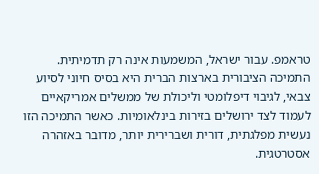טראמפ. עבור ישראל, המשמעות אינה רק תדמיתית. התמיכה הציבורית בארצות הברית היא בסיס חיוני לסיוע צבאי, לגיבוי דיפלומטי וליכולת של ממשלים אמריקאיים לעמוד לצד ירושלים בזירות בינלאומיות. כאשר התמיכה הזו נעשית מפלגתית, דורית ושברירית יותר, מדובר באזהרה אסטרטגית.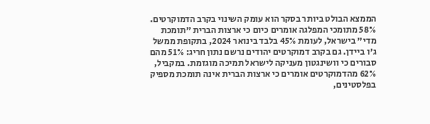הממצא הבולט ביותר בסקר הוא עומק השינוי בקרב הדמוקרטים. 58% מתומכי המפלגה אומרים כיום כי ארצות הברית "תומכת מדי" בישראל, לעומת 45% בלבד בינואר 2024, בתקופת ממשל ג'ו ביידן. גם בקרב דמוקרטים יהודים נרשם נתון חריג: 51% מהם סבורים כי וושינגטון מעניקה לישראל תמיכה מוגזמת. במקביל, 62% מהדמוקרטים אומרים כי ארצות הברית אינה תומכת מספיק בפלסטינים,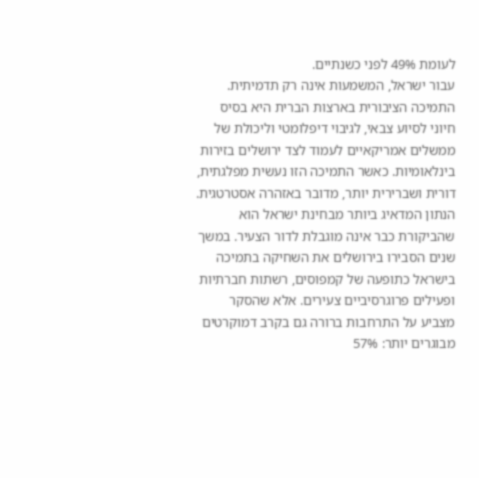לעומת 49% לפני כשנתיים.
עבור ישראל, המשמעות אינה רק תדמיתית. התמיכה הציבורית בארצות הברית היא בסיס חיוני לסיוע צבאי, לגיבוי דיפלומטי וליכולת של ממשלים אמריקאיים לעמוד לצד ירושלים בזירות בינלאומיות. כאשר התמיכה הזו נעשית מפלגתית, דורית ושברירית יותר, מדובר באזהרה אסטרטגית.
הנתון המדאיג ביותר מבחינת ישראל הוא שהביקורת כבר אינה מוגבלת לדור הצעיר. במשך שנים הסבירו בירושלים את השחיקה בתמיכה בישראל כתופעה של קמפוסים, רשתות חברתיות ופעילים פרוגרסיביים צעירים. אלא שהסקר מצביע על התרחבות ברורה גם בקרב דמוקרטים מבוגרים יותר: 57%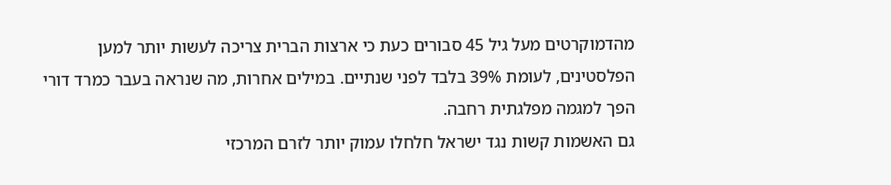מהדמוקרטים מעל גיל 45 סבורים כעת כי ארצות הברית צריכה לעשות יותר למען הפלסטינים, לעומת 39% בלבד לפני שנתיים. במילים אחרות, מה שנראה בעבר כמרד דורי הפך למגמה מפלגתית רחבה.
גם האשמות קשות נגד ישראל חלחלו עמוק יותר לזרם המרכזי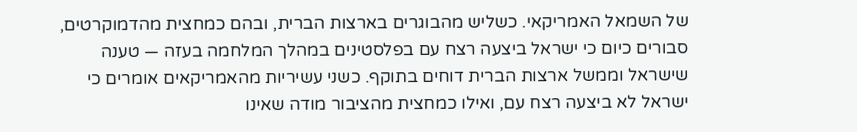של השמאל האמריקאי. כשליש מהבוגרים בארצות הברית, ובהם כמחצית מהדמוקרטים, סבורים כיום כי ישראל ביצעה רצח עם בפלסטינים במהלך המלחמה בעזה — טענה שישראל וממשל ארצות הברית דוחים בתוקף. כשני עשיריות מהאמריקאים אומרים כי ישראל לא ביצעה רצח עם, ואילו כמחצית מהציבור מודה שאינו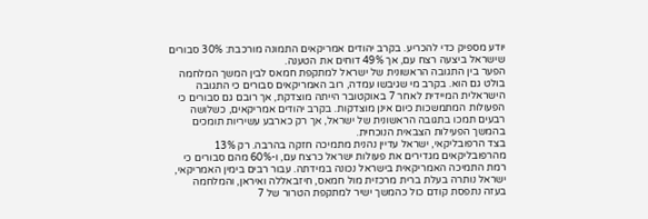יודע מספיק כדי להכריע. בקרב יהודים אמריקאים התמונה מורכבת: 30% סבורים שישראל ביצעה רצח עם, אך 49% דוחים את הטענה.
הפער בין התגובה הראשונית של ישראל למתקפת חמאס לבין המשך המלחמה בולט גם הוא. בקרב מי שגיבשו עמדה, רוב האמריקאים סבורים כי התגובה הישראלית המיידית לאחר 7 באוקטובר הייתה מוצדקת, אך רובם גם סבורים כי הפעולות המתמשכות כיום אינן מוצדקות. בקרב יהודים אמריקאים, כשלושה רבעים תמכו בתגובה הראשונית של ישראל, אך רק כארבע עשיריות תומכים בהמשך הפעילות הצבאית הנוכחית.
בצד הרפובליקאי, ישראל עדיין נהנית מתמיכה חזקה בהרבה. רק 13% מהרפובליקאים מגדירים את פעולות ישראל כרצח עם, ו-60% מהם סבורים כי רמת התמיכה האמריקאית בישראל נכונה במידתה. עבור רבים בימין האמריקאי, ישראל נותרה בעלת ברית מרכזית מול חמאס, חיזבאללה ואיראן, והמלחמה בעזה נתפסת קודם כול כהמשך ישיר למתקפת הטרור של 7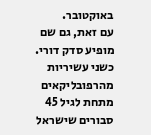באוקטובר.
עם זאת, גם שם מופיע סדק דורי. כשני עשיריות מהרפובליקאים מתחת לגיל 45 סבורים שישראל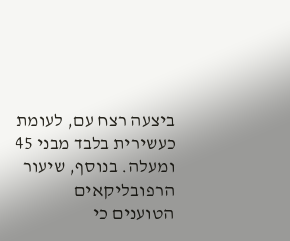ביצעה רצח עם, לעומת כעשירית בלבד מבני 45 ומעלה. בנוסף, שיעור הרפובליקאים הטוענים כי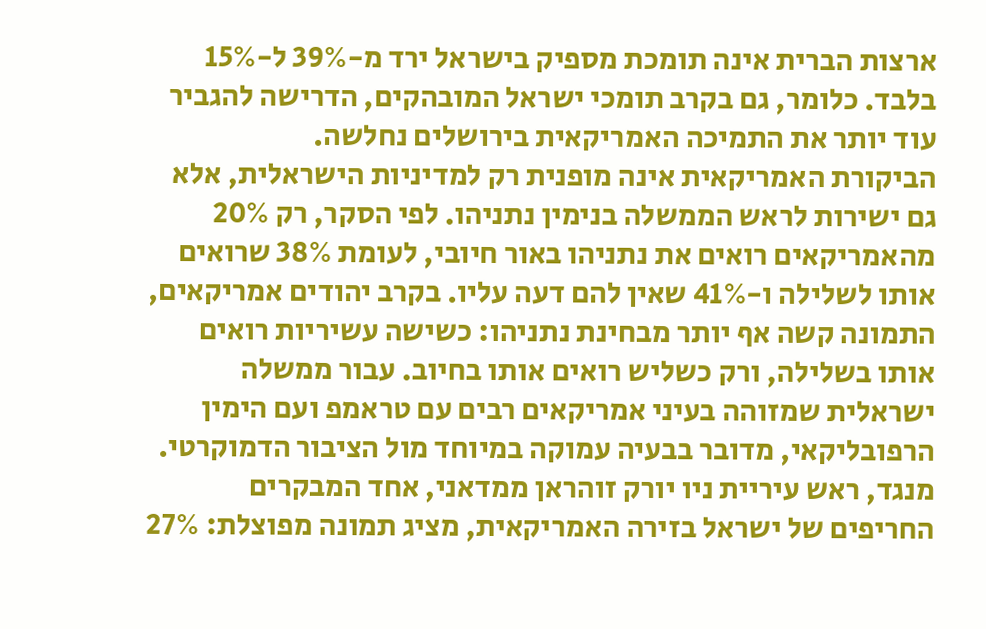ארצות הברית אינה תומכת מספיק בישראל ירד מ-39% ל-15% בלבד. כלומר, גם בקרב תומכי ישראל המובהקים, הדרישה להגביר עוד יותר את התמיכה האמריקאית בירושלים נחלשה.
הביקורת האמריקאית אינה מופנית רק למדיניות הישראלית, אלא גם ישירות לראש הממשלה בנימין נתניהו. לפי הסקר, רק 20% מהאמריקאים רואים את נתניהו באור חיובי, לעומת 38% שרואים אותו לשלילה ו-41% שאין להם דעה עליו. בקרב יהודים אמריקאים, התמונה קשה אף יותר מבחינת נתניהו: כשישה עשיריות רואים אותו בשלילה, ורק כשליש רואים אותו בחיוב. עבור ממשלה ישראלית שמזוהה בעיני אמריקאים רבים עם טראמפ ועם הימין הרפובליקאי, מדובר בבעיה עמוקה במיוחד מול הציבור הדמוקרטי.
מנגד, ראש עיריית ניו יורק זוהראן ממדאני, אחד המבקרים החריפים של ישראל בזירה האמריקאית, מציג תמונה מפוצלת: 27%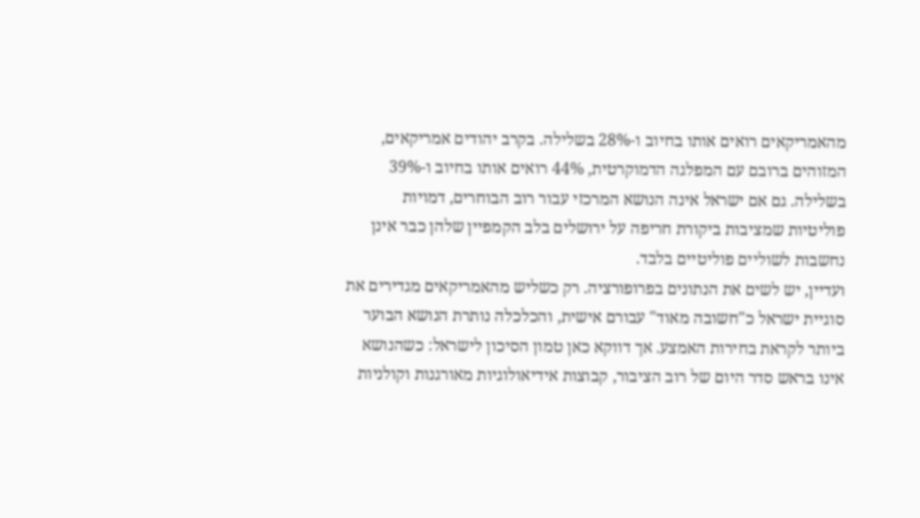מהאמריקאים רואים אותו בחיוב ו-28% בשלילה. בקרב יהודים אמריקאים, המזוהים ברובם עם המפלגה הדמוקרטית, 44% רואים אותו בחיוב ו-39% בשלילה. גם אם ישראל אינה הנושא המרכזי עבור רוב הבוחרים, דמויות פוליטיות שמציבות ביקורת חריפה על ירושלים בלב הקמפיין שלהן כבר אינן נחשבות לשוליים פוליטיים בלבד.
ועדיין, יש לשים את הנתונים בפרופורציה. רק כשליש מהאמריקאים מגדירים את סוגיית ישראל כ"חשובה מאוד" עבורם אישית, והכלכלה נותרת הנושא הבוער ביותר לקראת בחירות האמצע. אך דווקא כאן טמון הסיכון לישראל: כשהנושא אינו בראש סדר היום של רוב הציבור, קבוצות אידיאולוגיות מאורגנות וקולניות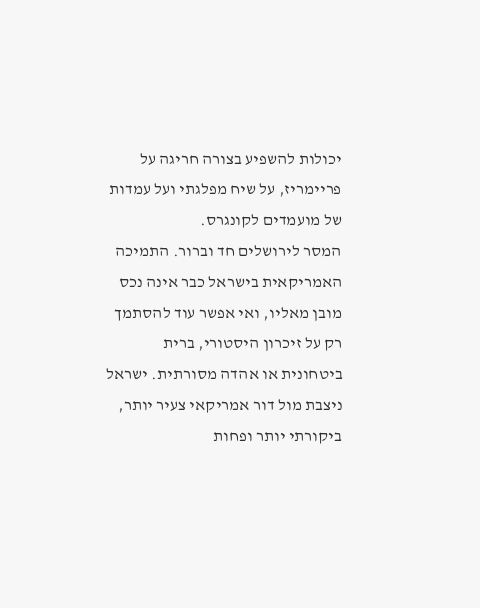יכולות להשפיע בצורה חריגה על פריימריז, על שיח מפלגתי ועל עמדות של מועמדים לקונגרס.
המסר לירושלים חד וברור. התמיכה האמריקאית בישראל כבר אינה נכס מובן מאליו, ואי אפשר עוד להסתמך רק על זיכרון היסטורי, ברית ביטחונית או אהדה מסורתית. ישראל ניצבת מול דור אמריקאי צעיר יותר, ביקורתי יותר ופחות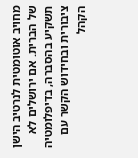מחויב אוטומטית לנרטיב הישן של הברית. אם ירושלים לא תשקיע בהסברה, בדיפלומטיה ציבורית ובחידוש הקשר עם הקהל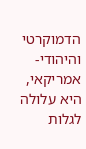הדמוקרטי והיהודי-אמריקאי, היא עלולה לגלות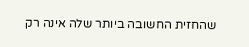שהחזית החשובה ביותר שלה אינה רק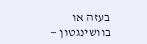בעזה או בוושינגטון —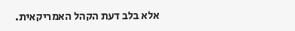אלא בלב דעת הקהל האמריקאית.